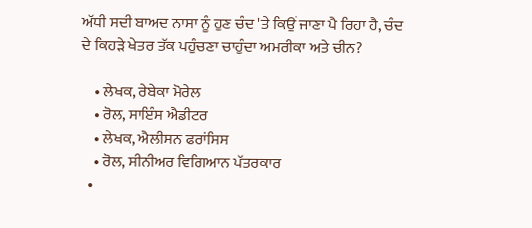ਅੱਧੀ ਸਦੀ ਬਾਅਦ ਨਾਸਾ ਨੂੰ ਹੁਣ ਚੰਦ 'ਤੇ ਕਿਉਂ ਜਾਣਾ ਪੈ ਰਿਹਾ ਹੈ, ਚੰਦ ਦੇ ਕਿਹੜੇ ਖੇਤਰ ਤੱਕ ਪਹੁੰਚਣਾ ਚਾਹੁੰਦਾ ਅਮਰੀਕਾ ਅਤੇ ਚੀਨ?

    • ਲੇਖਕ, ਰੇਬੇਕਾ ਮੋਰੇਲ
    • ਰੋਲ, ਸਾਇੰਸ ਐਡੀਟਰ
    • ਲੇਖਕ, ਐਲੀਸਨ ਫਰਾਂਸਿਸ
    • ਰੋਲ, ਸੀਨੀਅਰ ਵਿਗਿਆਨ ਪੱਤਰਕਾਰ
  •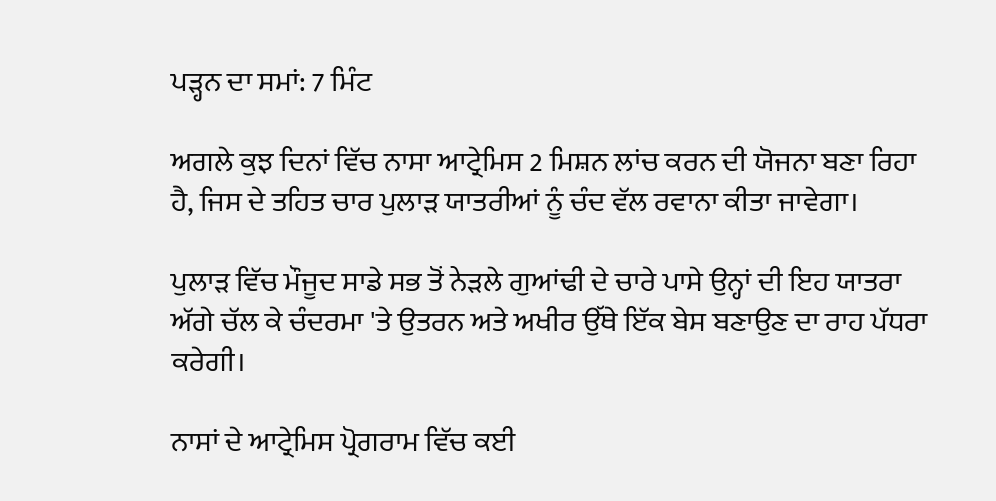ਪੜ੍ਹਨ ਦਾ ਸਮਾਂ: 7 ਮਿੰਟ

ਅਗਲੇ ਕੁਝ ਦਿਨਾਂ ਵਿੱਚ ਨਾਸਾ ਆਟ੍ਰੇਮਿਸ 2 ਮਿਸ਼ਨ ਲਾਂਚ ਕਰਨ ਦੀ ਯੋਜਨਾ ਬਣਾ ਰਿਹਾ ਹੈ, ਜਿਸ ਦੇ ਤਹਿਤ ਚਾਰ ਪੁਲਾੜ ਯਾਤਰੀਆਂ ਨੂੰ ਚੰਦ ਵੱਲ ਰਵਾਨਾ ਕੀਤਾ ਜਾਵੇਗਾ।

ਪੁਲਾੜ ਵਿੱਚ ਮੌਜੂਦ ਸਾਡੇ ਸਭ ਤੋਂ ਨੇੜਲੇ ਗੁਆਂਢੀ ਦੇ ਚਾਰੇ ਪਾਸੇ ਉਨ੍ਹਾਂ ਦੀ ਇਹ ਯਾਤਰਾ ਅੱਗੇ ਚੱਲ ਕੇ ਚੰਦਰਮਾ 'ਤੇ ਉਤਰਨ ਅਤੇ ਅਖੀਰ ਉੱਥੇ ਇੱਕ ਬੇਸ ਬਣਾਉਣ ਦਾ ਰਾਹ ਪੱਧਰਾ ਕਰੇਗੀ।

ਨਾਸਾਂ ਦੇ ਆਟ੍ਰੇਮਿਸ ਪ੍ਰੋਗਰਾਮ ਵਿੱਚ ਕਈ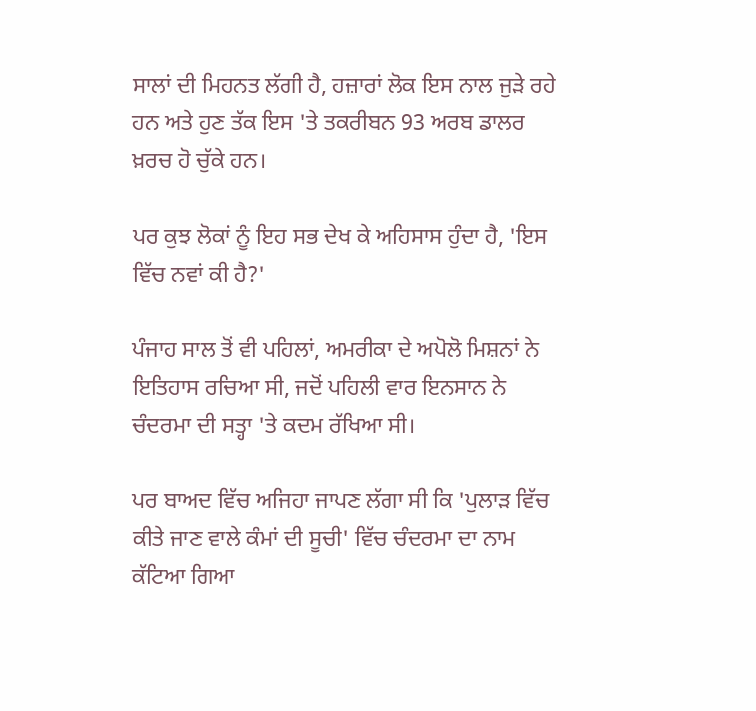ਸਾਲਾਂ ਦੀ ਮਿਹਨਤ ਲੱਗੀ ਹੈ, ਹਜ਼ਾਰਾਂ ਲੋਕ ਇਸ ਨਾਲ ਜੁੜੇ ਰਹੇ ਹਨ ਅਤੇ ਹੁਣ ਤੱਕ ਇਸ 'ਤੇ ਤਕਰੀਬਨ 93 ਅਰਬ ਡਾਲਰ ਖ਼ਰਚ ਹੋ ਚੁੱਕੇ ਹਨ।

ਪਰ ਕੁਝ ਲੋਕਾਂ ਨੂੰ ਇਹ ਸਭ ਦੇਖ ਕੇ ਅਹਿਸਾਸ ਹੁੰਦਾ ਹੈ, 'ਇਸ ਵਿੱਚ ਨਵਾਂ ਕੀ ਹੈ?'

ਪੰਜਾਹ ਸਾਲ ਤੋਂ ਵੀ ਪਹਿਲਾਂ, ਅਮਰੀਕਾ ਦੇ ਅਪੋਲੋ ਮਿਸ਼ਨਾਂ ਨੇ ਇਤਿਹਾਸ ਰਚਿਆ ਸੀ, ਜਦੋਂ ਪਹਿਲੀ ਵਾਰ ਇਨਸਾਨ ਨੇ ਚੰਦਰਮਾ ਦੀ ਸਤ੍ਹਾ 'ਤੇ ਕਦਮ ਰੱਖਿਆ ਸੀ।

ਪਰ ਬਾਅਦ ਵਿੱਚ ਅਜਿਹਾ ਜਾਪਣ ਲੱਗਾ ਸੀ ਕਿ 'ਪੁਲਾੜ ਵਿੱਚ ਕੀਤੇ ਜਾਣ ਵਾਲੇ ਕੰਮਾਂ ਦੀ ਸੂਚੀ' ਵਿੱਚ ਚੰਦਰਮਾ ਦਾ ਨਾਮ ਕੱਟਿਆ ਗਿਆ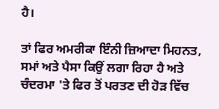ਹੈ।

ਤਾਂ ਫਿਰ ਅਮਰੀਕਾ ਇੰਨੀ ਜ਼ਿਆਦਾ ਮਿਹਨਤ, ਸਮਾਂ ਅਤੇ ਪੈਸਾ ਕਿਉਂ ਲਗਾ ਰਿਹਾ ਹੈ ਅਤੇ ਚੰਦਰਮਾ 'ਤੇ ਫਿਰ ਤੋਂ ਪਰਤਣ ਦੀ ਹੋੜ ਵਿੱਚ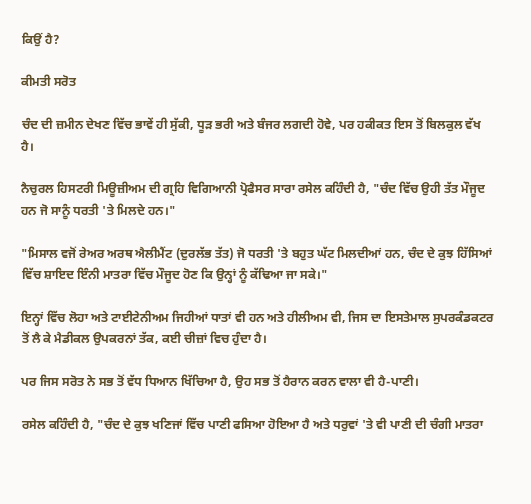ਕਿਉਂ ਹੈ?

ਕੀਮਤੀ ਸਰੋਤ

ਚੰਦ ਦੀ ਜ਼ਮੀਨ ਦੇਖਣ ਵਿੱਚ ਭਾਵੇਂ ਹੀ ਸੁੱਕੀ, ਧੂੜ ਭਰੀ ਅਤੇ ਬੰਜਰ ਲਗਦੀ ਹੋਵੇ, ਪਰ ਹਕੀਕਤ ਇਸ ਤੋਂ ਬਿਲਕੁਲ ਵੱਖ ਹੈ।

ਨੈਚੁਰਲ ਹਿਸਟਰੀ ਮਿਊਜ਼ੀਅਮ ਦੀ ਗ੍ਰਹਿ ਵਿਗਿਆਨੀ ਪ੍ਰੋਫੈਸਰ ਸਾਰਾ ਰਸੇਲ ਕਹਿੰਦੀ ਹੈ, "ਚੰਦ ਵਿੱਚ ਉਹੀ ਤੱਤ ਮੌਜੂਦ ਹਨ ਜੋ ਸਾਨੂੰ ਧਰਤੀ 'ਤੇ ਮਿਲਦੇ ਹਨ।"

"ਮਿਸਾਲ ਵਜੋਂ ਰੇਅਰ ਅਰਥ ਐਲੀਮੈਂਟ (ਦੁਰਲੱਭ ਤੱਤ) ਜੋ ਧਰਤੀ 'ਤੇ ਬਹੁਤ ਘੱਟ ਮਿਲਦੀਆਂ ਹਨ, ਚੰਦ ਦੇ ਕੁਝ ਹਿੱਸਿਆਂ ਵਿੱਚ ਸ਼ਾਇਦ ਇੰਨੀ ਮਾਤਰਾ ਵਿੱਚ ਮੌਜੂਦ ਹੋਣ ਕਿ ਉਨ੍ਹਾਂ ਨੂੰ ਕੱਢਿਆ ਜਾ ਸਕੇ।"

ਇਨ੍ਹਾਂ ਵਿੱਚ ਲੋਹਾ ਅਤੇ ਟਾਈਟੇਨੀਅਮ ਜਿਹੀਆਂ ਧਾਤਾਂ ਵੀ ਹਨ ਅਤੇ ਹੀਲੀਅਮ ਵੀ, ਜਿਸ ਦਾ ਇਸਤੇਮਾਲ ਸੁਪਰਕੰਡਕਟਰ ਤੋਂ ਲੈ ਕੇ ਮੈਡੀਕਲ ਉਪਕਰਨਾਂ ਤੱਕ, ਕਈ ਚੀਜ਼ਾਂ ਵਿਚ ਹੁੰਦਾ ਹੈ।

ਪਰ ਜਿਸ ਸਰੋਤ ਨੇ ਸਭ ਤੋਂ ਵੱਧ ਧਿਆਨ ਖਿੱਚਿਆ ਹੈ, ਉਹ ਸਭ ਤੋਂ ਹੈਰਾਨ ਕਰਨ ਵਾਲਾ ਵੀ ਹੈ-ਪਾਣੀ।

ਰਸੇਲ ਕਹਿੰਦੀ ਹੈ, "ਚੰਦ ਦੇ ਕੁਝ ਖਣਿਜਾਂ ਵਿੱਚ ਪਾਣੀ ਫਸਿਆ ਹੋਇਆ ਹੈ ਅਤੇ ਧਰੁਵਾਂ 'ਤੇ ਵੀ ਪਾਣੀ ਦੀ ਚੰਗੀ ਮਾਤਰਾ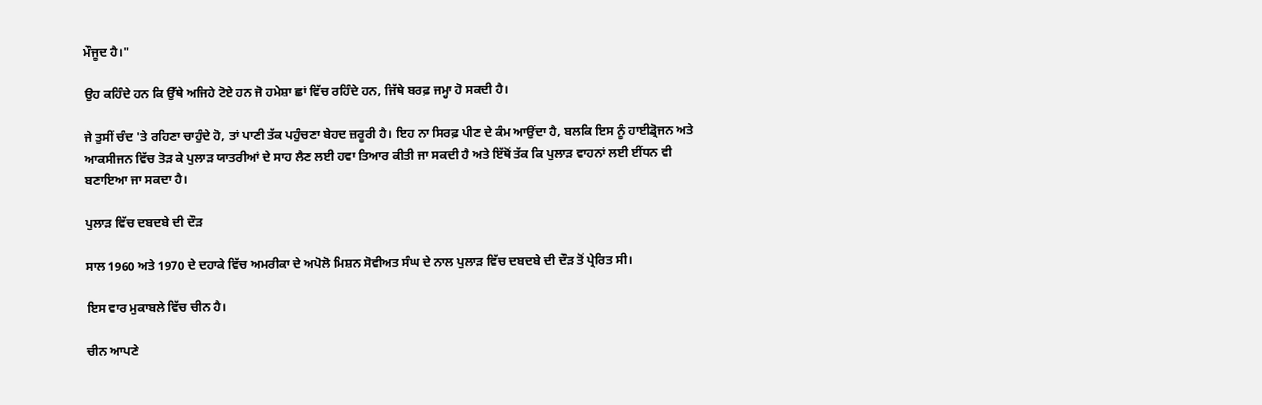ਮੌਜੂਦ ਹੈ।"

ਉਹ ਕਹਿੰਦੇ ਹਨ ਕਿ ਉੱਥੇ ਅਜਿਹੇ ਟੋਏ ਹਨ ਜੋ ਹਮੇਸ਼ਾ ਛਾਂ ਵਿੱਚ ਰਹਿੰਦੇ ਹਨ, ਜਿੱਥੇ ਬਰਫ਼ ਜਮ੍ਹਾ ਹੋ ਸਕਦੀ ਹੈ।

ਜੇ ਤੁਸੀਂ ਚੰਦ 'ਤੇ ਰਹਿਣਾ ਚਾਹੁੰਦੇ ਹੋ, ਤਾਂ ਪਾਣੀ ਤੱਕ ਪਹੁੰਚਣਾ ਬੇਹਦ ਜ਼ਰੂਰੀ ਹੈ। ਇਹ ਨਾ ਸਿਰਫ਼ ਪੀਣ ਦੇ ਕੰਮ ਆਉਂਦਾ ਹੈ, ਬਲਕਿ ਇਸ ਨੂੰ ਹਾਈਡ੍ਰੋਜਨ ਅਤੇ ਆਕਸੀਜਨ ਵਿੱਚ ਤੋੜ ਕੇ ਪੁਲਾੜ ਯਾਤਰੀਆਂ ਦੇ ਸਾਹ ਲੈਣ ਲਈ ਹਵਾ ਤਿਆਰ ਕੀਤੀ ਜਾ ਸਕਦੀ ਹੈ ਅਤੇ ਇੱਥੋਂ ਤੱਕ ਕਿ ਪੁਲਾੜ ਵਾਹਨਾਂ ਲਈ ਈਂਧਨ ਵੀ ਬਣਾਇਆ ਜਾ ਸਕਦਾ ਹੈ।

ਪੁਲਾੜ ਵਿੱਚ ਦਬਦਬੇ ਦੀ ਦੌੜ

ਸਾਲ 1960 ਅਤੇ 1970 ਦੇ ਦਹਾਕੇ ਵਿੱਚ ਅਮਰੀਕਾ ਦੇ ਅਪੋਲੋ ਮਿਸ਼ਨ ਸੋਵੀਅਤ ਸੰਘ ਦੇ ਨਾਲ ਪੁਲਾੜ ਵਿੱਚ ਦਬਦਬੇ ਦੀ ਦੌੜ ਤੋਂ ਪ੍ਰੇਰਿਤ ਸੀ।

ਇਸ ਵਾਰ ਮੁਕਾਬਲੇ ਵਿੱਚ ਚੀਨ ਹੈ।

ਚੀਨ ਆਪਣੇ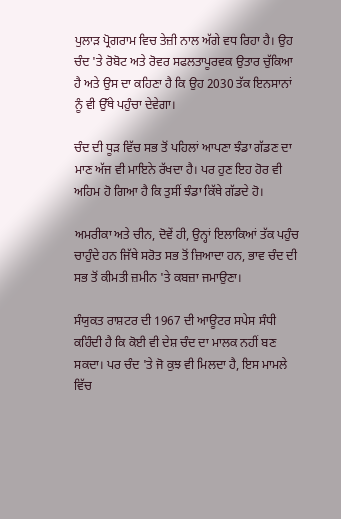ਪੁਲਾੜ ਪ੍ਰੋਗਰਾਮ ਵਿਚ ਤੇਜ਼ੀ ਨਾਲ ਅੱਗੇ ਵਧ ਰਿਹਾ ਹੈ। ਉਹ ਚੰਦ 'ਤੇ ਰੋਬੋਟ ਅਤੇ ਰੋਵਰ ਸਫਲਤਾਪੂਰਵਕ ਉਤਾਰ ਚੁੱਕਿਆ ਹੈ ਅਤੇ ਉਸ ਦਾ ਕਹਿਣਾ ਹੈ ਕਿ ਉਹ 2030 ਤੱਕ ਇਨਸਾਨਾਂ ਨੂੰ ਵੀ ਉੱਥੇ ਪਹੁੰਚਾ ਦੇਵੇਗਾ।

ਚੰਦ ਦੀ ਧੂੜ ਵਿੱਚ ਸਭ ਤੋਂ ਪਹਿਲਾਂ ਆਪਣਾ ਝੰਡਾ ਗੱਡਣ ਦਾ ਮਾਣ ਅੱਜ ਵੀ ਮਾਇਨੇ ਰੱਖਦਾ ਹੈ। ਪਰ ਹੁਣ ਇਹ ਹੋਰ ਵੀ ਅਹਿਮ ਹੋ ਗਿਆ ਹੈ ਕਿ ਤੁਸੀਂ ਝੰਡਾ ਕਿੱਥੇ ਗੱਡਦੇ ਹੋ।

ਅਮਰੀਕਾ ਅਤੇ ਚੀਨ, ਦੋਵੇਂ ਹੀ, ਉਨ੍ਹਾਂ ਇਲਾਕਿਆਂ ਤੱਕ ਪਹੁੰਚ ਚਾਹੁੰਦੇ ਹਨ ਜਿੱਥੇ ਸਰੋਤ ਸਭ ਤੋਂ ਜ਼ਿਆਦਾ ਹਨ, ਭਾਵ ਚੰਦ ਦੀ ਸਭ ਤੋਂ ਕੀਮਤੀ ਜ਼ਮੀਨ 'ਤੇ ਕਬਜ਼ਾ ਜਮਾਉਣਾ।

ਸੰਯੁਕਤ ਰਾਸ਼ਟਰ ਦੀ 1967 ਦੀ ਆਊਟਰ ਸਪੇਸ ਸੰਧੀ ਕਹਿੰਦੀ ਹੈ ਕਿ ਕੋਈ ਵੀ ਦੇਸ਼ ਚੰਦ ਦਾ ਮਾਲਕ ਨਹੀਂ ਬਣ ਸਕਦਾ। ਪਰ ਚੰਦ 'ਤੇ ਜੋ ਕੁਝ ਵੀ ਮਿਲਦਾ ਹੈ, ਇਸ ਮਾਮਲੇ ਵਿੱਚ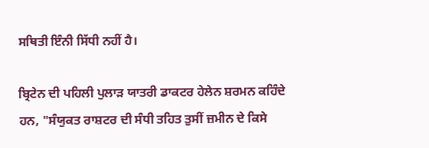ਸਥਿਤੀ ਇੰਨੀ ਸਿੱਧੀ ਨਹੀਂ ਹੈ।

ਬ੍ਰਿਟੇਨ ਦੀ ਪਹਿਲੀ ਪੁਲਾੜ ਯਾਤਰੀ ਡਾਕਟਰ ਹੇਲੇਨ ਸ਼ਰਮਨ ਕਹਿੰਦੇ ਹਨ, "ਸੰਯੁਕਤ ਰਾਸ਼ਟਰ ਦੀ ਸੰਧੀ ਤਹਿਤ ਤੁਸੀਂ ਜ਼ਮੀਨ ਦੇ ਕਿਸੇ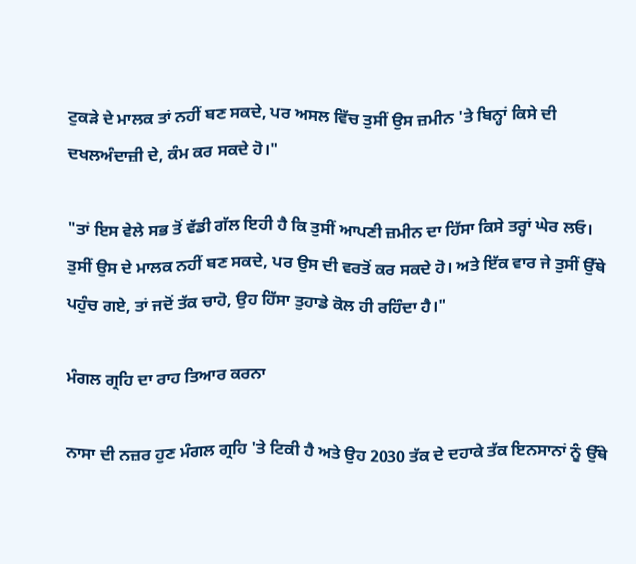ਟੁਕੜੇ ਦੇ ਮਾਲਕ ਤਾਂ ਨਹੀਂ ਬਣ ਸਕਦੇ, ਪਰ ਅਸਲ ਵਿੱਚ ਤੁਸੀਂ ਉਸ ਜ਼ਮੀਨ 'ਤੇ ਬਿਨ੍ਹਾਂ ਕਿਸੇ ਦੀ ਦਖਲਅੰਦਾਜ਼ੀ ਦੇ, ਕੰਮ ਕਰ ਸਕਦੇ ਹੋ।"

"ਤਾਂ ਇਸ ਵੇਲੇ ਸਭ ਤੋਂ ਵੱਡੀ ਗੱਲ ਇਹੀ ਹੈ ਕਿ ਤੁਸੀਂ ਆਪਣੀ ਜ਼ਮੀਨ ਦਾ ਹਿੱਸਾ ਕਿਸੇ ਤਰ੍ਹਾਂ ਘੇਰ ਲਓ। ਤੁਸੀਂ ਉਸ ਦੇ ਮਾਲਕ ਨਹੀਂ ਬਣ ਸਕਦੇ, ਪਰ ਉਸ ਦੀ ਵਰਤੋਂ ਕਰ ਸਕਦੇ ਹੋ। ਅਤੇ ਇੱਕ ਵਾਰ ਜੇ ਤੁਸੀਂ ਉੱਥੇ ਪਹੁੰਚ ਗਏ, ਤਾਂ ਜਦੋਂ ਤੱਕ ਚਾਹੋ, ਉਹ ਹਿੱਸਾ ਤੁਹਾਡੇ ਕੋਲ ਹੀ ਰਹਿੰਦਾ ਹੈ।"

ਮੰਗਲ ਗ੍ਰਹਿ ਦਾ ਰਾਹ ਤਿਆਰ ਕਰਨਾ

ਨਾਸਾ ਦੀ ਨਜ਼ਰ ਹੁਣ ਮੰਗਲ ਗ੍ਰਹਿ 'ਤੇ ਟਿਕੀ ਹੈ ਅਤੇ ਉਹ 2030 ਤੱਕ ਦੇ ਦਹਾਕੇ ਤੱਕ ਇਨਸਾਨਾਂ ਨੂੰ ਉੱਥੇ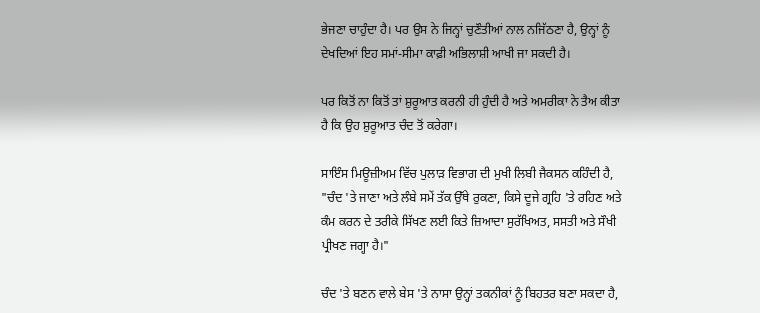ਭੇਜਣਾ ਚਾਹੁੰਦਾ ਹੈ। ਪਰ ਉਸ ਨੇ ਜਿਨ੍ਹਾਂ ਚੁਣੌਤੀਆਂ ਨਾਲ ਨਜਿੱਠਣਾ ਹੈ, ਉਨ੍ਹਾਂ ਨੂੰ ਦੇਖਦਿਆਂ ਇਹ ਸਮਾਂ-ਸੀਮਾ ਕਾਫ਼ੀ ਅਭਿਲਾਸ਼ੀ ਆਖੀ ਜਾ ਸਕਦੀ ਹੈ।

ਪਰ ਕਿਤੋਂ ਨਾ ਕਿਤੋਂ ਤਾਂ ਸ਼ੁਰੂਆਤ ਕਰਨੀ ਹੀ ਹੁੰਦੀ ਹੈ ਅਤੇ ਅਮਰੀਕਾ ਨੇ ਤੈਅ ਕੀਤਾ ਹੈ ਕਿ ਉਹ ਸ਼ੁਰੂਆਤ ਚੰਦ ਤੋਂ ਕਰੇਗਾ।

ਸਾਇੰਸ ਮਿਊਜ਼ੀਅਮ ਵਿੱਚ ਪੁਲਾੜ ਵਿਭਾਗ ਦੀ ਮੁਖੀ ਲਿਬੀ ਜੈਕਸਨ ਕਹਿੰਦੀ ਹੈ, "ਚੰਦ 'ਤੇ ਜਾਣਾ ਅਤੇ ਲੰਬੇ ਸਮੇਂ ਤੱਕ ਉੱਥੇ ਰੁਕਣਾ, ਕਿਸੇ ਦੂਜੇ ਗ੍ਰਹਿ 'ਤੇ ਰਹਿਣ ਅਤੇ ਕੰਮ ਕਰਨ ਦੇ ਤਰੀਕੇ ਸਿੱਖਣ ਲਈ ਕਿਤੇ ਜ਼ਿਆਦਾ ਸੁਰੱਖਿਅਤ, ਸਸਤੀ ਅਤੇ ਸੌਖੀ ਪ੍ਰੀਖਣ ਜਗ੍ਹਾ ਹੈ।"

ਚੰਦ 'ਤੇ ਬਣਨ ਵਾਲੇ ਬੇਸ 'ਤੇ ਨਾਸਾ ਉਨ੍ਹਾਂ ਤਕਨੀਕਾਂ ਨੂੰ ਬਿਹਤਰ ਬਣਾ ਸਕਦਾ ਹੈ,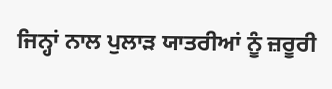ਜਿਨ੍ਹਾਂ ਨਾਲ ਪੁਲਾੜ ਯਾਤਰੀਆਂ ਨੂੰ ਜ਼ਰੂਰੀ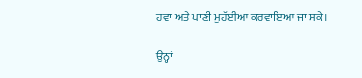ਹਵਾ ਅਤੇ ਪਾਣੀ ਮੁਹੱਈਆ ਕਰਵਾਇਆ ਜਾ ਸਕੇ।

ਉਨ੍ਹਾਂ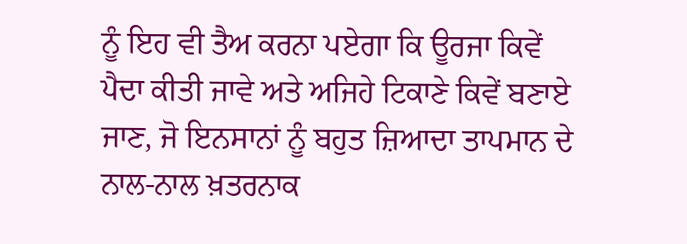ਨੂੰ ਇਹ ਵੀ ਤੈਅ ਕਰਨਾ ਪਏਗਾ ਕਿ ਊਰਜਾ ਕਿਵੇਂ ਪੈਦਾ ਕੀਤੀ ਜਾਵੇ ਅਤੇ ਅਜਿਹੇ ਟਿਕਾਣੇ ਕਿਵੇਂ ਬਣਾਏ ਜਾਣ, ਜੋ ਇਨਸਾਨਾਂ ਨੂੰ ਬਹੁਤ ਜ਼ਿਆਦਾ ਤਾਪਮਾਨ ਦੇ ਨਾਲ-ਨਾਲ ਖ਼ਤਰਨਾਕ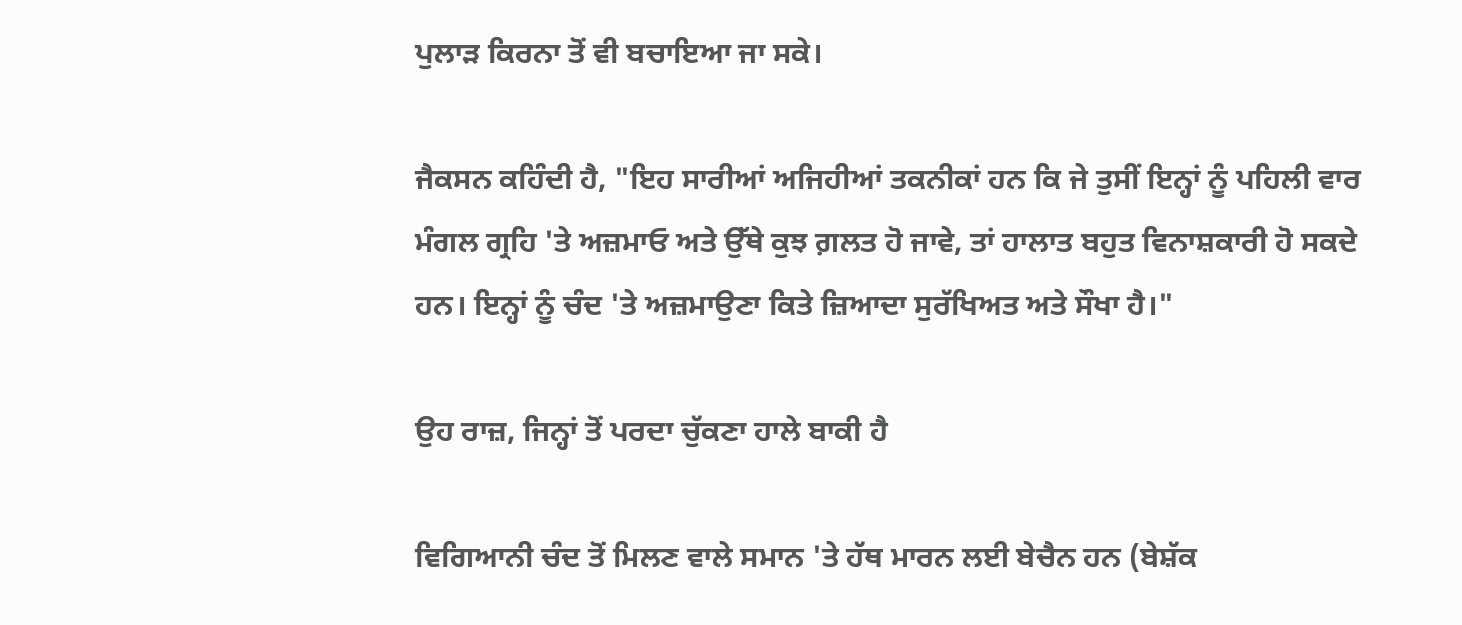ਪੁਲਾੜ ਕਿਰਨਾ ਤੋਂ ਵੀ ਬਚਾਇਆ ਜਾ ਸਕੇ।

ਜੈਕਸਨ ਕਹਿੰਦੀ ਹੈ, "ਇਹ ਸਾਰੀਆਂ ਅਜਿਹੀਆਂ ਤਕਨੀਕਾਂ ਹਨ ਕਿ ਜੇ ਤੁਸੀਂ ਇਨ੍ਹਾਂ ਨੂੰ ਪਹਿਲੀ ਵਾਰ ਮੰਗਲ ਗ੍ਰਹਿ 'ਤੇ ਅਜ਼ਮਾਓ ਅਤੇ ਉੱਥੇ ਕੁਝ ਗ਼ਲਤ ਹੋ ਜਾਵੇ, ਤਾਂ ਹਾਲਾਤ ਬਹੁਤ ਵਿਨਾਸ਼ਕਾਰੀ ਹੋ ਸਕਦੇ ਹਨ। ਇਨ੍ਹਾਂ ਨੂੰ ਚੰਦ 'ਤੇ ਅਜ਼ਮਾਉਣਾ ਕਿਤੇ ਜ਼ਿਆਦਾ ਸੁਰੱਖਿਅਤ ਅਤੇ ਸੌਖਾ ਹੈ।"

ਉਹ ਰਾਜ਼, ਜਿਨ੍ਹਾਂ ਤੋਂ ਪਰਦਾ ਚੁੱਕਣਾ ਹਾਲੇ ਬਾਕੀ ਹੈ

ਵਿਗਿਆਨੀ ਚੰਦ ਤੋਂ ਮਿਲਣ ਵਾਲੇ ਸਮਾਨ 'ਤੇ ਹੱਥ ਮਾਰਨ ਲਈ ਬੇਚੈਨ ਹਨ (ਬੇਸ਼ੱਕ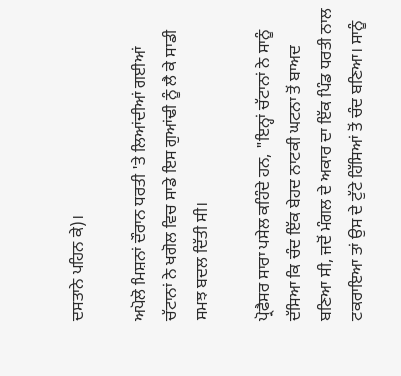ਦਸਤਾਨੇ ਪਹਿਨ ਕੇ)।

ਅਪੋਲੋ ਮਿਸ਼ਨਾਂ ਦੌਰਾਨ ਧਰਤੀ 'ਤੇ ਲਿਆਂਦੀਆਂ ਗਈਆਂ ਚੱਟਾਨਾਂ ਨੇ ਖਗੋਲ ਵਿਚ ਸਾਡੇ ਇਸ ਗੁਆਂਢੀ ਨੂੰ ਲੈ ਕੇ ਸਾਡੀ ਸਮਝ ਬਦਲ ਦਿੱਤੀ ਸੀ।

ਪ੍ਰੋਫੈਸਰ ਸਾਰਾ ਪਸੇਲ ਕਹਿੰਦੇ ਹਨ, "ਇਨ੍ਹਾਂ ਚੱਟਾਨਾਂ ਨੇ ਸਾਨੂੰ ਦੱਸਿਆ ਕਿ ਚੰਦ ਇੱਕ ਬੇਹਦ ਨਾਟਕੀ ਘਟਨਾ ਤੋਂ ਬਾਅਦ ਬਣਿਆ ਸੀ, ਜਦੋਂ ਮੰਗਲ ਦੇ ਅਕਾਰ ਦਾ ਇੱਕ ਪਿੰਡ ਧਰਤੀ ਨਾਲ ਟਕਰਾਇਆ ਤਾਂ ਉਸ ਦੇ ਟੁੱਟੇ ਹਿੱਸਿਆਂ ਤੋਂ ਚੰਦ ਬਣਿਆ। ਸਾਨੂੰ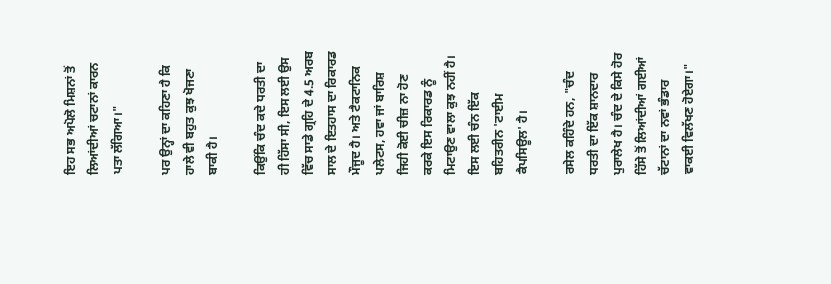ਇਹ ਸਭ ਅਪੋਲੋ ਮਿਸ਼ਨਾਂ ਤੋਂ ਲਿਆਂਦੀਆਂ ਚਟਾਨਾਂ ਕਾਰਨ ਪਤਾ ਲੱਗਿਆ।"

ਪਰ ਉਨ੍ਹਾਂ ਦਾ ਕਹਿਣਾ ਹੈ ਕਿ ਹਾਲੇ ਵੀ ਬਹੁਤ ਕੁਝ ਖੋਜਣਾ ਬਾਕੀ ਹੈ।

ਕਿਉਂਕਿ ਚੰਦ ਕਦੇ ਧਰਤੀ ਦਾ ਹੀ ਹਿੱਸਾ ਸੀ, ਇਸ ਲਈ ਉਸ ਵਿੱਚ ਸਾਡੇ ਗ੍ਰਹਿ ਦੇ 4.5 ਅਰਬ ਸਾਲ ਦੇ ਇਤਹਾਸ ਦਾ ਰਿਕਾਰਡ ਮੌਜੂਦ ਹੈ। ਅਤੇ ਟੈਕਟਾਨਿਕ ਪਲੇਟਸ, ਹਵਾ ਜਾਂ ਬਾਰਿਸ਼ ਜਿਹੀ ਕੋਈ ਚੀਜ਼ ਨਾ ਹੋਣ ਕਰਕੇ ਇਸ ਰਿਕਾਰਡ ਨੂੰ ਮਿਟਾਉਣ ਵਾਲਾ ਕੁਝ ਨਹੀਂ ਹੈ। ਇਸ ਲਈ ਚੰਨ ਇੱਕ ਬਹਿਤਰੀਨ 'ਟਾਈਮ ਕੈਪਸਿਊਲ' ਹੈ।

ਰਸੇਲ ਕਹਿੰਦੇ ਹਨ, "ਚੰਦ ਧਰਤੀ ਦਾ ਇੱਕ ਸ਼ਾਨਦਾਰ ਪੁਰਾਲੇਖ ਹੈ। ਚੰਦ ਦੇ ਕਿਸੇ ਹੋਰ ਹਿੱਸੇ ਤੋਂ ਲਿਆਂਦੀਆਂ ਗਈਆਂ ਚੱਟਾਨਾਂ ਦਾ ਨਵਾਂ ਭੰਡਾਰ ਵਾਕਈ ਵਿਲੱਖਣ ਹੋਏਗਾ।"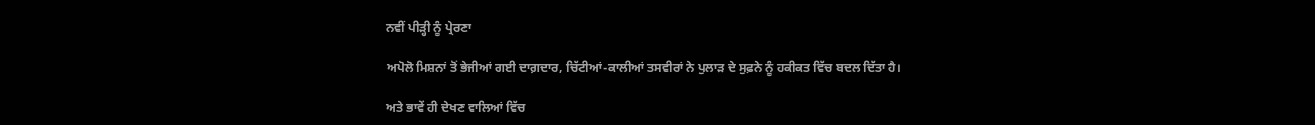ਨਵੀਂ ਪੀੜ੍ਹੀ ਨੂੰ ਪ੍ਰੇਰਣਾ

ਅਪੋਲੋ ਮਿਸ਼ਨਾਂ ਤੋਂ ਭੇਜੀਆਂ ਗਈ ਦਾਗ਼ਦਾਰ, ਚਿੱਟੀਆਂ-ਕਾਲੀਆਂ ਤਸਵੀਰਾਂ ਨੇ ਪੁਲਾੜ ਦੇ ਸੁਫ਼ਨੇ ਨੂੰ ਹਕੀਕਤ ਵਿੱਚ ਬਦਲ ਦਿੱਤਾ ਹੈ।

ਅਤੇ ਭਾਵੇਂ ਹੀ ਦੇਖਣ ਵਾਲਿਆਂ ਵਿੱਚ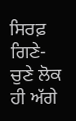ਸਿਰਫ਼ ਗਿਣੇ-ਚੁਣੇ ਲੋਕ ਹੀ ਅੱਗੇ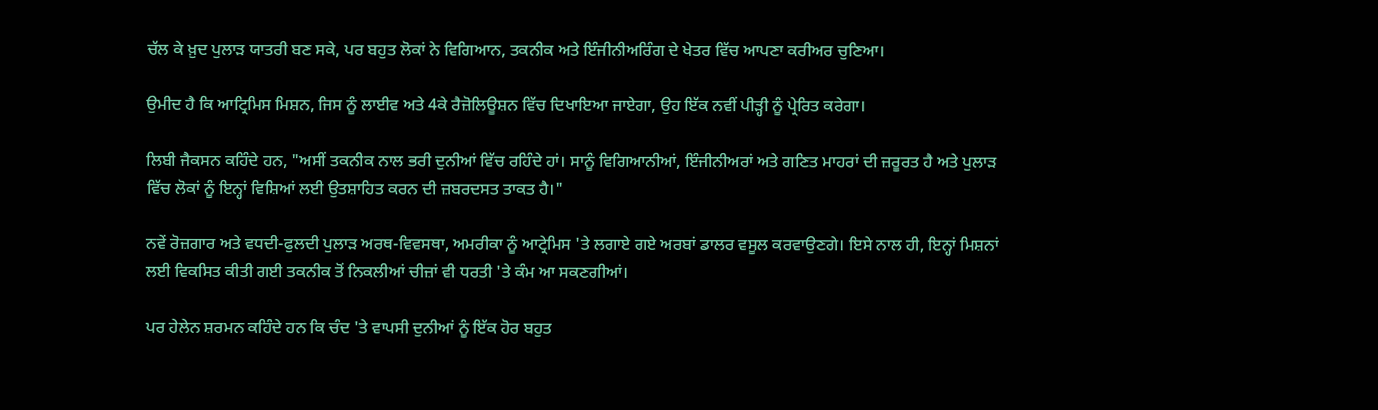ਚੱਲ ਕੇ ਖ਼ੁਦ ਪੁਲਾੜ ਯਾਤਰੀ ਬਣ ਸਕੇ, ਪਰ ਬਹੁਤ ਲੋਕਾਂ ਨੇ ਵਿਗਿਆਨ, ਤਕਨੀਕ ਅਤੇ ਇੰਜੀਨੀਅਰਿੰਗ ਦੇ ਖੇਤਰ ਵਿੱਚ ਆਪਣਾ ਕਰੀਅਰ ਚੁਣਿਆ।

ਉਮੀਦ ਹੈ ਕਿ ਆਟ੍ਰਿਮਿਸ ਮਿਸ਼ਨ, ਜਿਸ ਨੂੰ ਲਾਈਵ ਅਤੇ 4ਕੇ ਰੈਜ਼ੋਲਿਊਸ਼ਨ ਵਿੱਚ ਦਿਖਾਇਆ ਜਾਏਗਾ, ਉਹ ਇੱਕ ਨਵੀਂ ਪੀੜ੍ਹੀ ਨੂੰ ਪ੍ਰੇਰਿਤ ਕਰੇਗਾ।

ਲਿਬੀ ਜੈਕਸਨ ਕਹਿੰਦੇ ਹਨ, "ਅਸੀਂ ਤਕਨੀਕ ਨਾਲ ਭਰੀ ਦੁਨੀਆਂ ਵਿੱਚ ਰਹਿੰਦੇ ਹਾਂ। ਸਾਨੂੰ ਵਿਗਿਆਨੀਆਂ, ਇੰਜੀਨੀਅਰਾਂ ਅਤੇ ਗਣਿਤ ਮਾਹਰਾਂ ਦੀ ਜ਼ਰੂਰਤ ਹੈ ਅਤੇ ਪੁਲਾੜ ਵਿੱਚ ਲੋਕਾਂ ਨੂੰ ਇਨ੍ਹਾਂ ਵਿਸ਼ਿਆਂ ਲਈ ਉਤਸ਼ਾਹਿਤ ਕਰਨ ਦੀ ਜ਼ਬਰਦਸਤ ਤਾਕਤ ਹੈ।"

ਨਵੇਂ ਰੋਜ਼ਗਾਰ ਅਤੇ ਵਧਦੀ-ਫੁਲਦੀ ਪੁਲਾੜ ਅਰਥ-ਵਿਵਸਥਾ, ਅਮਰੀਕਾ ਨੂੰ ਆਟ੍ਰੇਮਿਸ 'ਤੇ ਲਗਾਏ ਗਏ ਅਰਬਾਂ ਡਾਲਰ ਵਸੂਲ ਕਰਵਾਉਣਗੇ। ਇਸੇ ਨਾਲ ਹੀ, ਇਨ੍ਹਾਂ ਮਿਸ਼ਨਾਂ ਲਈ ਵਿਕਸਿਤ ਕੀਤੀ ਗਈ ਤਕਨੀਕ ਤੋਂ ਨਿਕਲੀਆਂ ਚੀਜ਼ਾਂ ਵੀ ਧਰਤੀ 'ਤੇ ਕੰਮ ਆ ਸਕਣਗੀਆਂ।

ਪਰ ਹੇਲੇਨ ਸ਼ਰਮਨ ਕਹਿੰਦੇ ਹਨ ਕਿ ਚੰਦ 'ਤੇ ਵਾਪਸੀ ਦੁਨੀਆਂ ਨੂੰ ਇੱਕ ਹੋਰ ਬਹੁਤ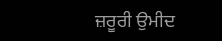ਜ਼ਰੂਰੀ ਉਮੀਦ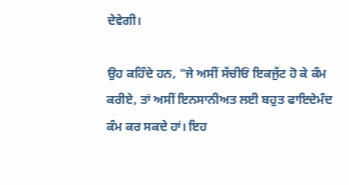ਦੇਵੇਗੀ।

ਉਹ ਕਹਿੰਦੇ ਹਨ, "ਜੇ ਅਸੀਂ ਸੱਚੀਓਂ ਇਕਜੁੱਟ ਹੋ ਕੇ ਕੰਮ ਕਰੀਏ, ਤਾਂ ਅਸੀਂ ਇਨਸਾਨੀਅਤ ਲਈ ਬਹੁਤ ਫਾਇਦੇਮੰਦ ਕੰਮ ਕਰ ਸਕਦੇ ਹਾਂ। ਇਹ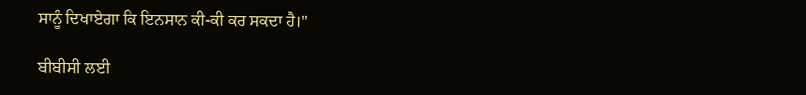ਸਾਨੂੰ ਦਿਖਾਏਗਾ ਕਿ ਇਨਸਾਨ ਕੀ-ਕੀ ਕਰ ਸਕਦਾ ਹੈ।"

ਬੀਬੀਸੀ ਲਈ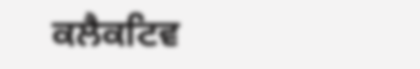ਕਲੈਕਟਿਵ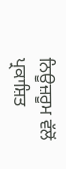ਨਿਊਜ਼ਰੂਮ ਵੱਲੋਂ ਪ੍ਰਕਾਸ਼ਿਤ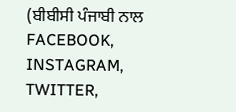(ਬੀਬੀਸੀ ਪੰਜਾਬੀ ਨਾਲ FACEBOOK, INSTAGRAM, TWITTER,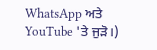WhatsApp ਅਤੇ YouTube 'ਤੇ ਜੁੜੋ।)